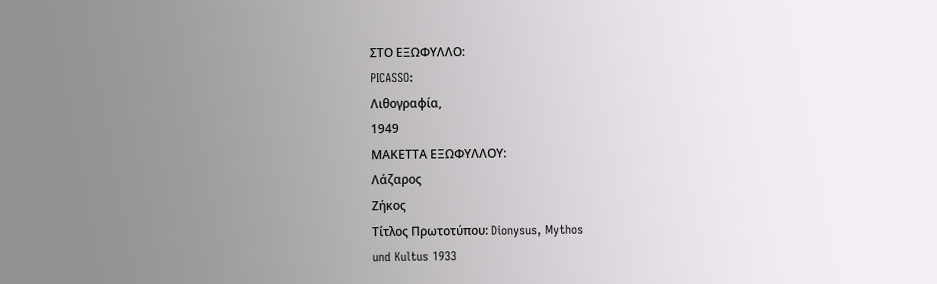ΣΤΟ ΕΞΩΦΥΛΛΟ:
PICASSO:
Λιθογραφία,
1949
ΜΑΚΕΤΤΑ ΕΞΩΦΥΛΛΟΥ:
Λάζαρος
Ζήκος
Τίτλος Πρωτοτύπου: Dionysus, Mythos
und Kultus 1933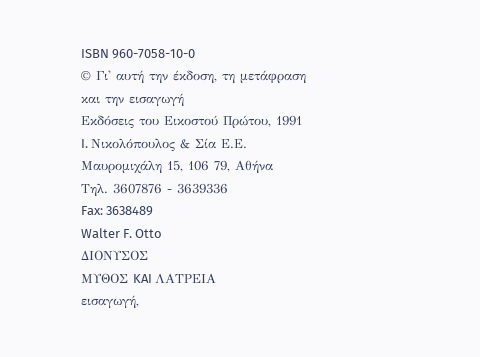ISBN 960-7058-10-0
© Γι' αυτή την έκδοση, τη μετάφραση και την εισαγωγή
Εκδόσεις του Εικοστού Πρώτου, 1991
I. Νικολόπουλος & Σία Ε.Ε.
Μαυρομιχάλη 15, 106 79, Αθήνα
Τηλ. 3607876 - 3639336
Fax: 3638489
Walter F. Otto
ΔΙΟΝΥΣΟΣ
ΜΥΘΟΣ KAI ΛΑΤΡΕΙΑ
εισαγωγή,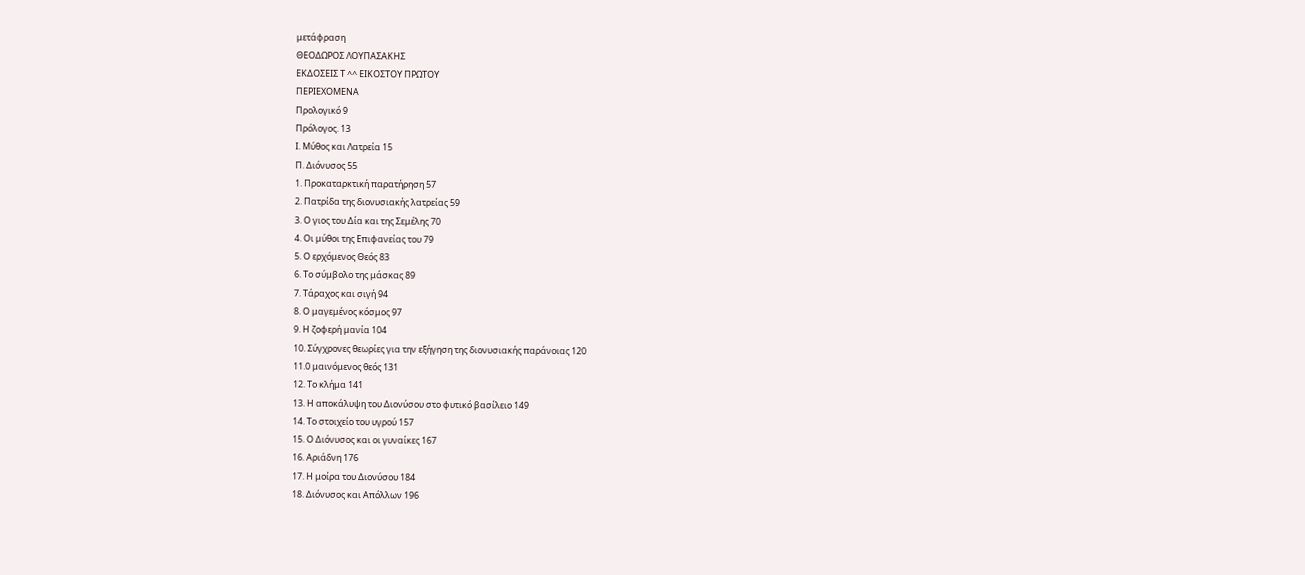μετάφραση
ΘΕΟΔΩΡΟΣ ΛΟΥΠΑΣΑΚΗΣ
ΕΚΔΟΣΕΙΣ Τ ^^ ΕΙΚΟΣΤΟΥ ΠΡΩΤΟΥ
ΠΕΡΙΕΧΟΜΕΝΑ
Προλογικό 9
Πρόλογος. 13
I. Μύθος και Λατρεία 15
Π. Διόνυσος 55
1. Προκαταρκτική παρατήρηση 57
2. Πατρίδα της διονυσιακής λατρείας 59
3. Ο γιος του Δία και της Σεμέλης 70
4. Οι μύθοι της Επιφανείας του 79
5. Ο ερχόμενος Θεός 83
6. Το σύμβολο της μάσκας 89
7. Τάραχος και σιγή 94
8. Ο μαγεμένος κόσμος 97
9. Η ζοφερή μανία 104
10. Σύγχρονες θεωρίες για την εξήγηση της διονυσιακής παράνοιας 120
11.0 μαινόμενος θεός 131
12. Το κλήμα 141
13. Η αποκάλυψη του Διονύσου στο φυτικό βασίλειο 149
14. Το στοιχείο του υγρού 157
15. Ο Διόνυσος και οι γυναίκες 167
16. Αριάδνη 176
17. Η μοίρα του Διονύσου 184
18. Διόνυσος και Απόλλων 196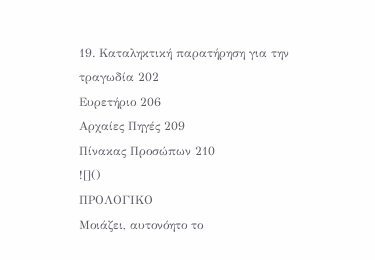19. Καταληκτική παρατήρηση για την τραγωδία 202
Ευρετήριο 206
Αρχαίες Πηγές 209
Πίνακας Προσώπων 210
![]()
ΠΡΟΛΟΓΙΚΟ
Μοιάζει, αυτονόητο το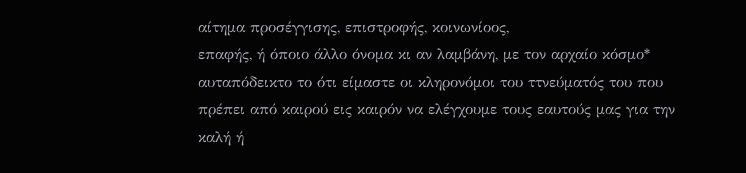αίτημα προσέγγισης, επιστροφής, κοινωνίοος,
επαφής, ή όποιο άλλο όνομα κι αν λαμβάνη, με τον αρχαίο κόσμο*
αυταπόδεικτο το ότι είμαστε οι κληρονόμοι του ττνεύματός του που
πρέπει από καιρού εις καιρόν να ελέγχουμε τους εαυτούς μας για την
καλή ή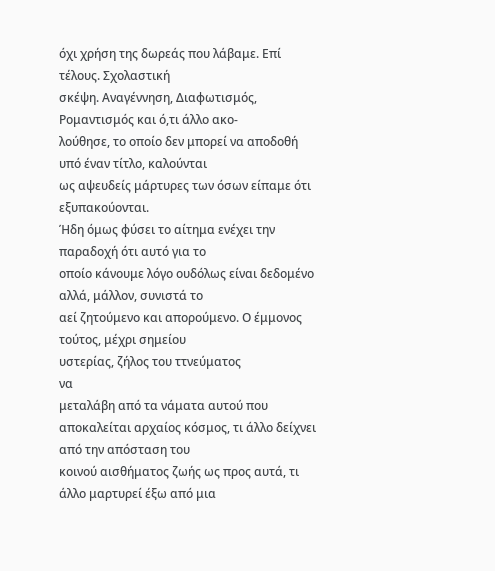όχι χρήση της δωρεάς που λάβαμε. Επί τέλους. Σχολαστική
σκέψη. Αναγέννηση, Διαφωτισμός, Ρομαντισμός και ό,τι άλλο ακο-
λούθησε, το οποίο δεν μπορεί να αποδοθή υπό έναν τίτλο, καλούνται
ως αψευδείς μάρτυρες των όσων είπαμε ότι εξυπακούονται.
Ήδη όμως φύσει το αίτημα ενέχει την παραδοχή ότι αυτό για το
οποίο κάνουμε λόγο ουδόλως είναι δεδομένο αλλά, μάλλον, συνιστά το
αεί ζητούμενο και απορούμενο. Ο έμμονος τούτος, μέχρι σημείου
υστερίας, ζήλος του ττνεύματος
να
μεταλάβη από τα νάματα αυτού που
αποκαλείται αρχαίος κόσμος, τι άλλο δείχνει από την απόσταση του
κοινού αισθήματος ζωής ως προς αυτά, τι άλλο μαρτυρεί έξω από μια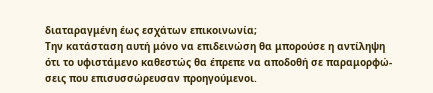διαταραγμένη έως εσχάτων επικοινωνία;
Την κατάσταση αυτή μόνο να επιδεινώση θα μπορούσε η αντίληψη
ότι το υφιστάμενο καθεστώς θα έπρεπε να αποδοθή σε παραμορφώ-
σεις που επισυσσώρευσαν προηγούμενοι.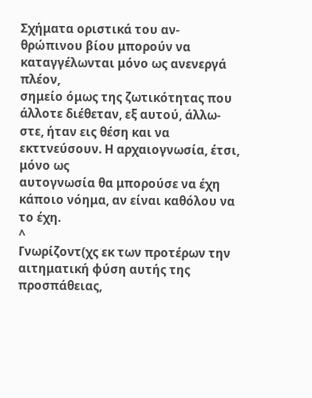Σχήματα οριστικά του αν-
θρώπινου βίου μπορούν να καταγγέλωνται μόνο ως ανενεργά πλέον,
σημείο όμως της ζωτικότητας που άλλοτε διέθεταν, εξ αυτού, άλλω-
στε, ήταν εις θέση και να εκττνεύσουν. Η αρχαιογνωσία, έτσι, μόνο ως
αυτογνωσία θα μπορούσε να έχη κάποιο νόημα, αν είναι καθόλου να
το έχη.
^
Γνωρίζοντ(χς εκ των προτέρων την αιτηματική φύση αυτής της
προσπάθειας,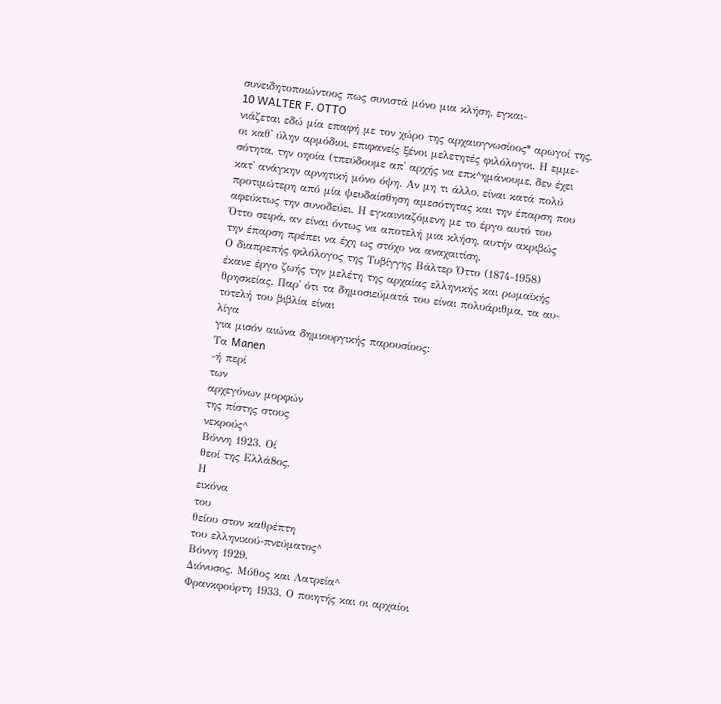συνειδητοποιώντοος πως συνιστά μόνο μια κλήση, εγκαι-
10 WALTER F. OTTO
νιάζεται εδώ μία επαφή με τον χώρο της αρχαιογνωσίοος* αρωγοί της,
οι καθ' ύλην αρμόδιοι, επιφανείς ξένοι μελετητές φιλόλογοι. Η εμμε-
σότητα, την οηοία (τπεύδουμε απ' αρχής να επκ^ημάνουμε, δεν έχει
κατ' ανάγκην αρνητική μόνο όψη. Αν μη τι άλλο, είναι κατά πολύ
προτιμώτερη από μία ψευδαίσθηση αμεσότητας και την έπαρση που
αφεύκτως την συνοδεύει. Η εγκαινιαζόμενη με το έργο αυτό του
Όττο σειρά, αν είναι όντως να αποτελή μια κλήση, αυτήν ακριβώς
την έπαρση πρέπει να έχη ως στόχο να αναχαιτίση.
Ο διαπρεπής φιλόλογος της Τυβίγγης Βάλτερ Όττο (1874-1958)
έκανε έργο ζωής την μελέτη της αρχαίας ελληνικής και ρωμαϊκής
θρησκείας. Παρ' ότι τα δημοσιεύματά του είναι πολυάριθμα, τα αυ-
τοτελή του βιβλία είναι
λίγα
για μισόν αιώνα δημιουργικής παρουσίοος:
Τα Manen
-ή περί
των
αρχεγόνων μορφών
της πίστης στους
νεκρούς^
Βόννη 1923. Οί
θεοί της Ελλά8ος,
Η
εικόνα
του
θείου στον καθρέπτη
του ελληνικού-πνεύματος^
Βόννη 1929.
Διόνυσος. Μύθος και Λατρεία^
Φρανκφούρτη 1933. Ο ποιητής και οι αρχαίοι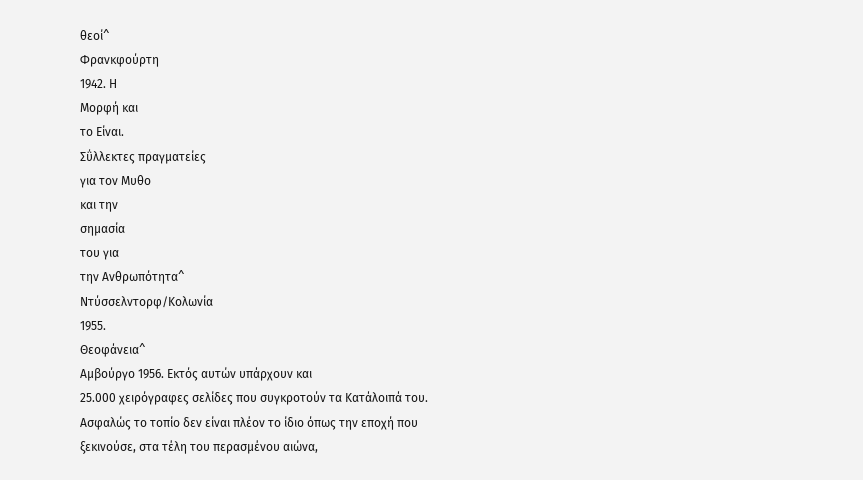θεοί^
Φρανκφούρτη
1942. Η
Μορφή και
το Είναι.
Σΰλλεκτες πραγματείες
για τον Μυθο
και την
σημασία
του για
την Ανθρωπότητα^
Ντύσσελντορφ/Κολωνία
1955.
Θεοφάνεια^
Αμβούργο 1956. Εκτός αυτών υπάρχουν και
25.000 χειρόγραφες σελίδες που συγκροτούν τα Κατάλοιπά του.
Ασφαλώς το τοπίο δεν είναι πλέον το ίδιο όπως την εποχή που
ξεκινούσε, στα τέλη του περασμένου αιώνα,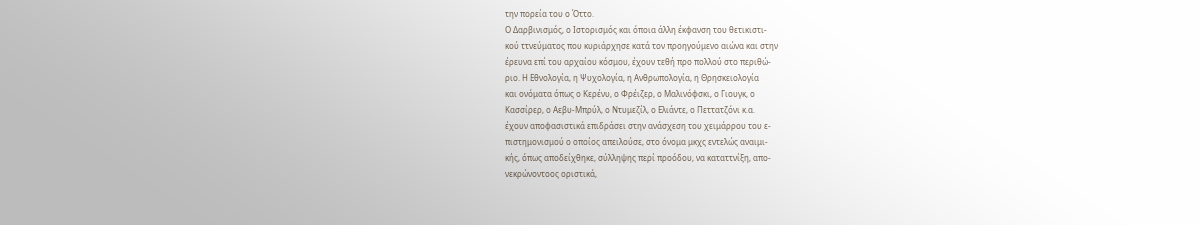την πορεία του ο Όττο.
Ο Δαρβινισμός, ο Ιστορισμός και όποια άλλη έκφανση του θετικιστι-
κού ττνεύματος που κυριάρχησε κατά τον προηγούμενο αιώνα και στην
έρευνα επί του αρχαίου κόσμου, έχουν τεθή προ πολλού στο περιθώ-
ριο. Η Εθνολογία, η Ψυχολογία, η Ανθρωπολογία, η Θρησκειολογία
και ονόματα όπως ο Κερένυ, ο Φρέιζερ, ο Μαλινόφσκι, ο Γιουγκ, ο
Κασσίρερ, ο Αεβυ-Μπρύλ, ο Ντυμεζίλ, ο Ελιάντε, ο Πεττατζόνι κ.α.
έχουν αποφασιστικά επιδράσει στην ανάσχεση του χειμάρρου του ε-
πιστημονισμού ο οποίος απειλούσε, στο όνομα μκχς εντελώς αναιμι-
κής, όπως αποδείχθηκε, σύλληψης περί προόδου, να καταττνίξη, απο-
νεκρώνοντοος οριστικά,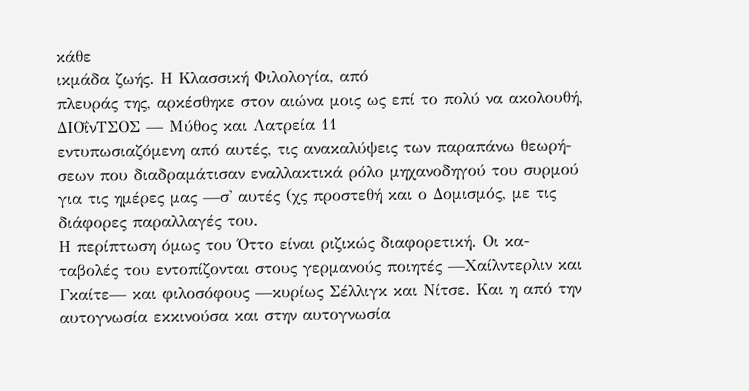κάθε
ικμάδα ζωής. Η Κλασσική Φιλολογία, από
πλευράς της, αρκέσθηκε στον αιώνα μοις ως επί το πολύ να ακολουθή,
ΔΙΟΐνΤΣΟΣ — Μύθος και Λατρεία 11
εντυπωσιαζόμενη από αυτές, τις ανακαλύψεις των παραπάνω θεωρή-
σεων που διαδραμάτισαν εναλλακτικά ρόλο μηχανοδηγού του συρμού
για τις ημέρες μας —σ' αυτές (χς προστεθή και ο Δομισμός, με τις
διάφορες παραλλαγές του.
Η περίπτωση όμως του Όττο είναι ριζικώς διαφορετική. Οι κα-
ταβολές του εντοπίζονται στους γερμανούς ποιητές —Χαίλντερλιν και
Γκαίτε— και φιλοσόφους —κυρίως Σέλλιγκ και Νίτσε. Και η από την
αυτογνωσία εκκινούσα και στην αυτογνωσία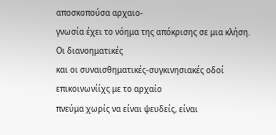αποσκοπούσα αρχαιο-
γνωσία έχει το νόημα της απόκρισης σε μια κλήση. Οι διανοηματικές
και οι συναισθηματικές-συγκινησιακές οδοί επικοινωνίίχς με το αρχαίο
πνεύμα χωρίς να είναι ψευδείς, είναι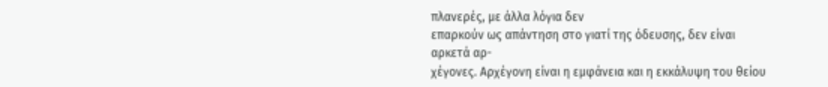πλανερές, με άλλα λόγια δεν
επαρκούν ως απάντηση στο γιατί της όδευσης, δεν είναι αρκετά αρ-
χέγονες. Αρχέγονη είναι η εμφάνεια και η εκκάλυψη του θείου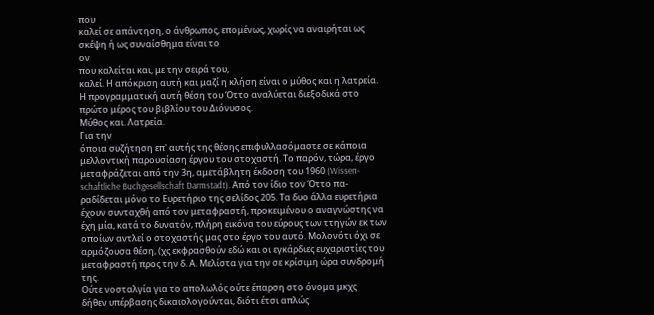που
καλεί σε απάντηση, ο άνθρωπος, επομένως, χωρίς να αναιρήται ως
σκέψη ή ως συναίσθημα είναι το
ον
που καλείται και, με την σειρά του,
καλεί. Η απόκριση αυτή και μαζί η κλήση είναι ο μύθος και η λατρεία.
Η προγραμματική αυτή θέση του Όττο αναλύεται διεξοδικά στο
πρώτο μέρος του βιβλίου του Διόνυσος.
Μύθος και. Λατρεία.
Για την
όποια συζήτηση επ' αυτής της θέσης επιφυλλασόμαστε σε κάποια
μελλοντική παρουσίαση έργου του στοχαστή. Το παρόν, τώρα, έργο
μεταφράζεται από την 3η, αμετάβλητη έκδοση του 1960 (Wissen-
schaftliche Buchgesellschaft Darmstadt). Από τον ίδιο τον Όττο πα-
ραδίδεται μόνο το Ευρετήριο της σελίδος 205. Τα δυο άλλα ευρετήρια
έχουν συνταχθή από τον μεταφραστή, προκειμένου ο αναγνώστης να
έχη μία, κατά το δυνατόν, πλήρη εικόνα του εύρους των ττηγών εκ των
οποίων αντλεί ο στοχαστής μας στο έργο του αυτό. Μολονότι όχι σε
αρμόζουσα θέση, (χς εκφρασθούν εδώ και οι εγκάρδιες ευχαριστίες του
μεταφραστή προς την δ. Α. Μελίστα για την σε κρίσιμη ώρα συνδρομή
της.
Ούτε νοσταλγία για το απολωλός ούτε έπαρση στο όνομα μκχς
δήθεν υπέρβασης δικαιολογούνται, διότι έτσι απλώς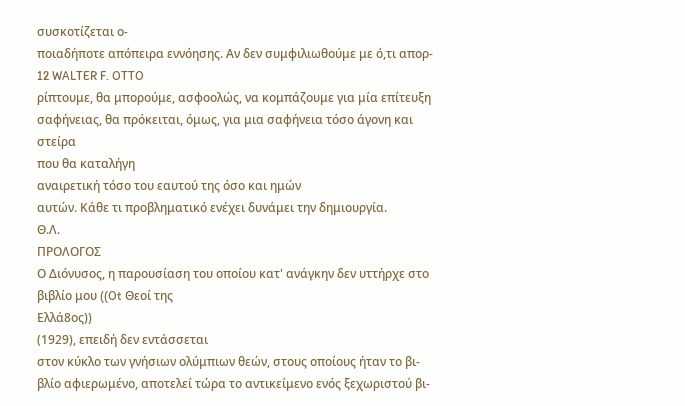συσκοτίζεται ο-
ποιαδήποτε απόπειρα εννόησης. Αν δεν συμφιλιωθούμε με ό,τι απορ-
12 WALTER F. OTTO
ρίπτουμε, θα μπορούμε, ασφοολώς, να κομπάζουμε για μία επίτευξη
σαφήνειας, θα πρόκειται, όμως, για μια σαφήνεια τόσο άγονη και
στείρα
που θα καταλήγη
αναιρετική τόσο του εαυτού της όσο και ημών
αυτών. Κάθε τι προβληματικό ενέχει δυνάμει την δημιουργία.
Θ.Λ.
ΠΡΟΛΟΓΟΣ
Ο Διόνυσος, η παρουσίαση του οποίου κατ' ανάγκην δεν υττήρχε στο
βιβλίο μου ((Ot Θεοί της
Ελλά8ος))
(1929), επειδή δεν εντάσσεται
στον κύκλο των γνήσιων ολύμπιων θεών, στους οποίους ήταν το βι-
βλίο αφιερωμένο, αποτελεί τώρα το αντικείμενο ενός ξεχωριστού βι-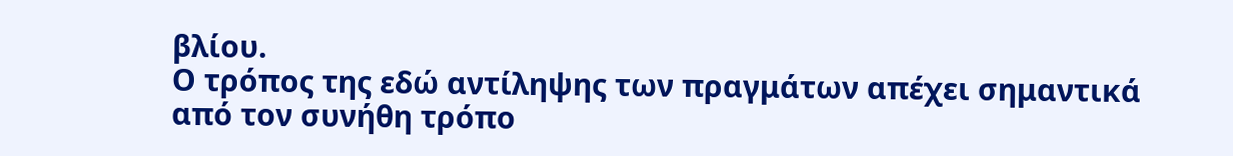βλίου.
Ο τρόπος της εδώ αντίληψης των πραγμάτων απέχει σημαντικά
από τον συνήθη τρόπο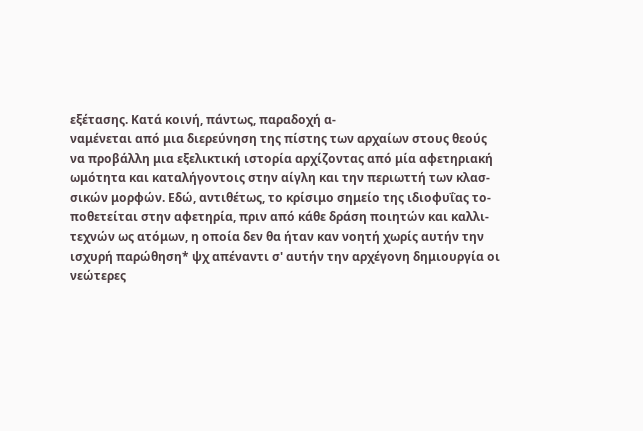εξέτασης. Κατά κοινή, πάντως, παραδοχή α-
ναμένεται από μια διερεύνηση της πίστης των αρχαίων στους θεούς
να προβάλλη μια εξελικτική ιστορία αρχίζοντας από μία αφετηριακή
ωμότητα και καταλήγοντοις στην αίγλη και την περιωττή των κλασ-
σικών μορφών. Εδώ, αντιθέτως, το κρίσιμο σημείο της ιδιοφυΐας το-
ποθετείται στην αφετηρία, πριν από κάθε δράση ποιητών και καλλι-
τεχνών ως ατόμων, η οποία δεν θα ήταν καν νοητή χωρίς αυτήν την
ισχυρή παρώθηση* ψχ απέναντι σ' αυτήν την αρχέγονη δημιουργία οι
νεώτερες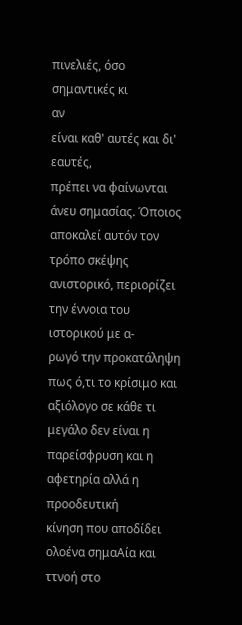πινελιές, όσο σημαντικές κι
αν
είναι καθ' αυτές και δι' εαυτές,
πρέπει να φαίνωνται άνευ σημασίας. Όποιος αποκαλεί αυτόν τον
τρόπο σκέψης ανιστορικό, περιορίζει την έννοια του ιστορικού με α-
ρωγό την προκατάληψη πως ό,τι το κρίσιμο και αξιόλογο σε κάθε τι
μεγάλο δεν είναι η παρείσφρυση και η αφετηρία αλλά η προοδευτική
κίνηση που αποδίδει ολοένα σημαΑία και ττνοή στο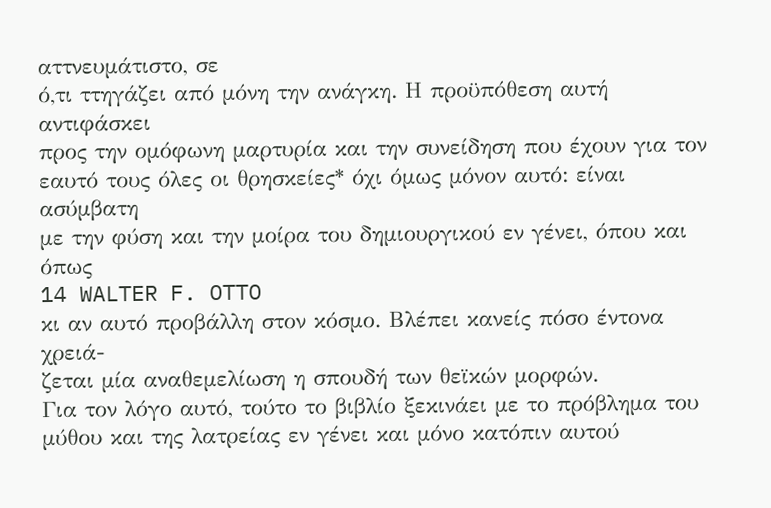αττνευμάτιστο, σε
ό,τι ττηγάζει από μόνη την ανάγκη. Η προϋπόθεση αυτή αντιφάσκει
προς την ομόφωνη μαρτυρία και την συνείδηση που έχουν για τον
εαυτό τους όλες οι θρησκείες* όχι όμως μόνον αυτό: είναι ασύμβατη
με την φύση και την μοίρα του δημιουργικού εν γένει, όπου και όπως
14 WALTER F. OTTO
κι αν αυτό προβάλλη στον κόσμο. Βλέπει κανείς πόσο έντονα χρειά-
ζεται μία αναθεμελίωση η σπουδή των θεϊκών μορφών.
Για τον λόγο αυτό, τούτο το βιβλίο ξεκινάει με το πρόβλημα του
μύθου και της λατρείας εν γένει και μόνο κατόπιν αυτού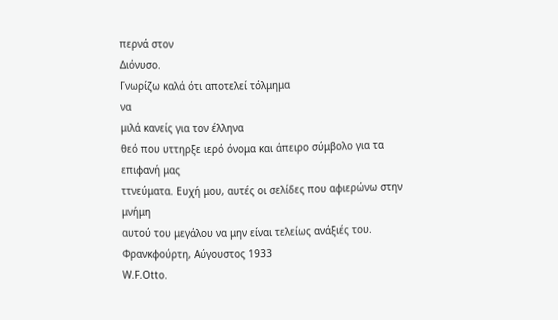περνά στον
Διόνυσο.
Γνωρίζω καλά ότι αποτελεί τόλμημα
να
μιλά κανείς για τον έλληνα
θεό που υττηρξε ιερό όνομα και άπειρο σύμβολο για τα επιφανή μας
ττνεύματα. Ευχή μου, αυτές οι σελίδες που αφιερώνω στην μνήμη
αυτού του μεγάλου να μην είναι τελείως ανάξιές του.
Φρανκφούρτη, Αύγουστος 1933
W.F.Otto.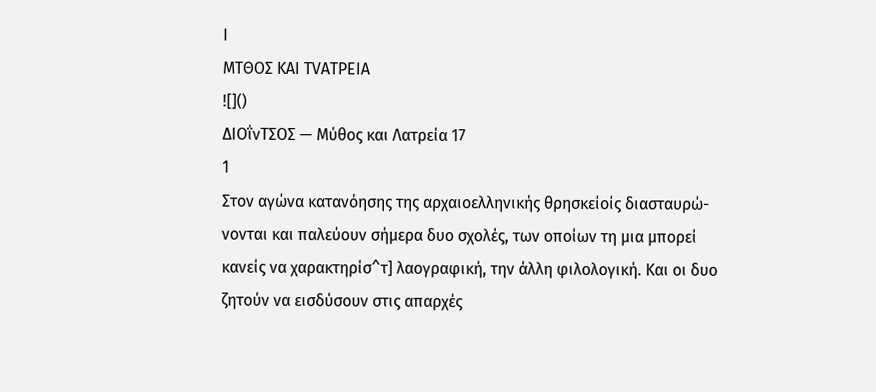I
ΜΤΘΟΣ KAI TVATPEIA
![]()
ΔΙΟΐνΤΣΟΣ — Μύθος και Λατρεία 17
1
Στον αγώνα κατανόησης της αρχαιοελληνικής θρησκείοίς διασταυρώ-
νονται και παλεύουν σήμερα δυο σχολές, των οποίων τη μια μπορεί
κανείς να χαρακτηρίσ^τ] λαογραφική, την άλλη φιλολογική. Και οι δυο
ζητούν να εισδύσουν στις απαρχές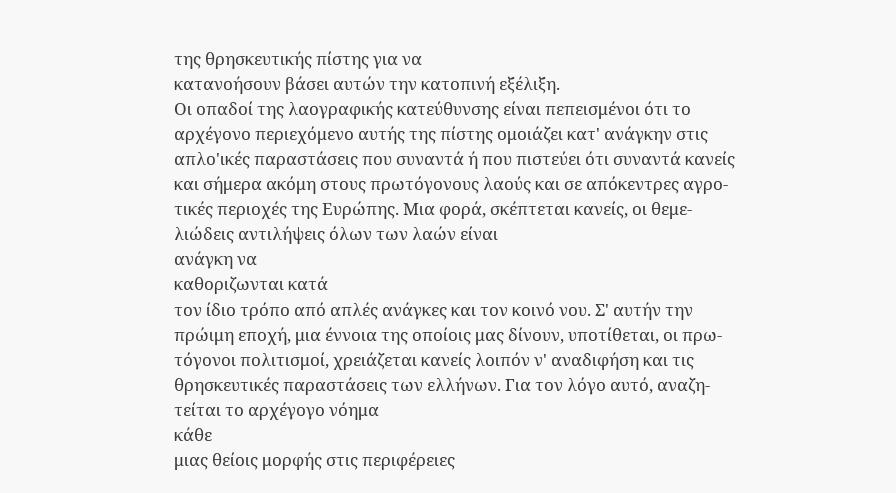της θρησκευτικής πίστης για να
κατανοήσουν βάσει αυτών την κατοπινή εξέλιξη.
Οι οπαδοί της λαογραφικής κατεύθυνσης είναι πεπεισμένοι ότι το
αρχέγονο περιεχόμενο αυτής της πίστης ομοιάζει κατ' ανάγκην στις
απλο'ικές παραστάσεις που συναντά ή που πιστεύει ότι συναντά κανείς
και σήμερα ακόμη στους πρωτόγονους λαούς και σε απόκεντρες αγρο-
τικές περιοχές της Ευρώπης. Μια φορά, σκέπτεται κανείς, οι θεμε-
λιώδεις αντιλήψεις όλων των λαών είναι
ανάγκη να
καθοριζωνται κατά
τον ίδιο τρόπο από απλές ανάγκες και τον κοινό νου. Σ' αυτήν την
πρώιμη εποχή, μια έννοια της οποίοις μας δίνουν, υποτίθεται, οι πρω-
τόγονοι πολιτισμοί, χρειάζεται κανείς λοιπόν ν' αναδιφήση και τις
θρησκευτικές παραστάσεις των ελλήνων. Για τον λόγο αυτό, αναζη-
τείται το αρχέγογο νόημα
κάθε
μιας θείοις μορφής στις περιφέρειες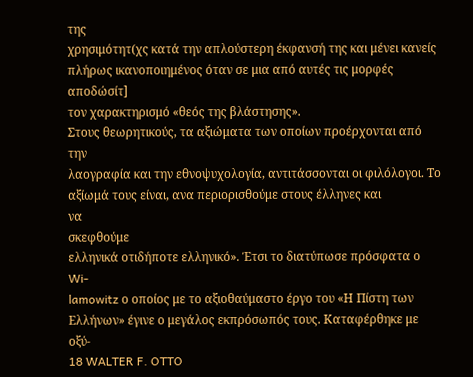της
χρησιμότητ(χς κατά την απλούστερη έκφανσή της και μένει κανείς
πλήρως ικανοποιημένος όταν σε μια από αυτές τις μορφές αποδώσίτ]
τον χαρακτηρισμό «θεός της βλάστησης».
Στους θεωρητικούς, τα αξιώματα των οποίων προέρχονται από την
λαογραφία και την εθνοψυχολογία, αντιτάσσονται οι φιλόλογοι. Το
αξίωμά τους είναι, ανα περιορισθούμε στους έλληνες και
να
σκεφθούμε
ελληνικά οτιδήποτε ελληνικό». Έτσι το διατύπωσε πρόσφατα ο Wi-
lamowitz ο οποίος με το αξιοθαύμαστο έργο του «Η Πίστη των
Ελλήνων» έγινε ο μεγάλος εκπρόσωπός τους. Καταφέρθηκε με οξύ-
18 WALTER F. OTTO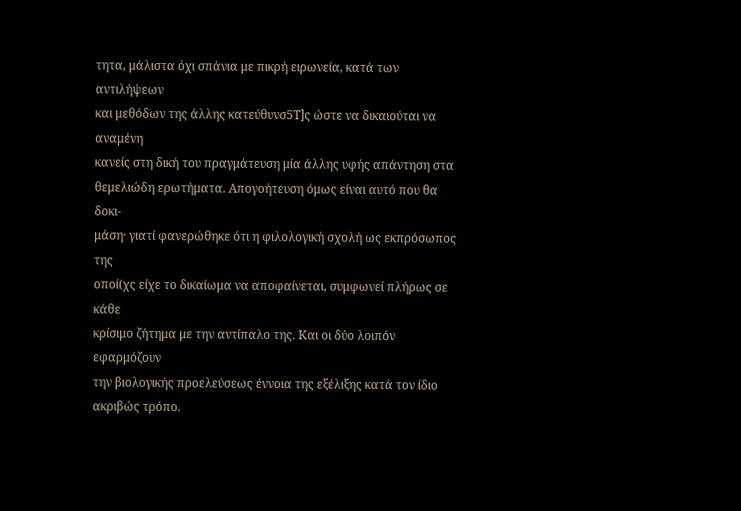τητα, μάλιστα όχι σπάνια με πικρή ειρωνεία, κατά των αντιλήψεων
και μεθόδων της άλλης κατεύθυνσ5Τ]ς ώστε να δικαιούται να αναμένη
κανείς στη δική του πραγμάτευση μία άλλης υφής απάντηση στα
θεμελιώδη ερωτήματα. Απογοήτευση όμως είναι αυτό που θα δοκι-
μάση· γιατί φανερώθηκε ότι η φιλολογική σχολή ως εκπρόσωπος της
οποί(χς είχε το δικαίωμα να αποφαίνεται, συμφωνεί πλήρως σε κάθε
κρίσιμο ζήτημα με την αντίπαλο της. Και οι δύο λοιπόν εφαρμόζουν
την βιολογικής προελεύσεως έννοια της εξέλιξης κατά τον ίδιο
ακριβώς τρόπο.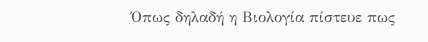Όπως δηλαδή η Βιολογία πίστευε πως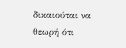δικαιούται να θεωρή ότι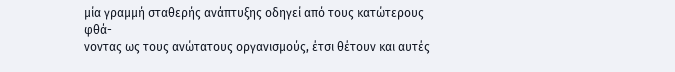μία γραμμή σταθερής ανάπτυξης οδηγεί από τους κατώτερους φθά-
νοντας ως τους ανώτατους οργανισμούς, έτσι θέτουν και αυτές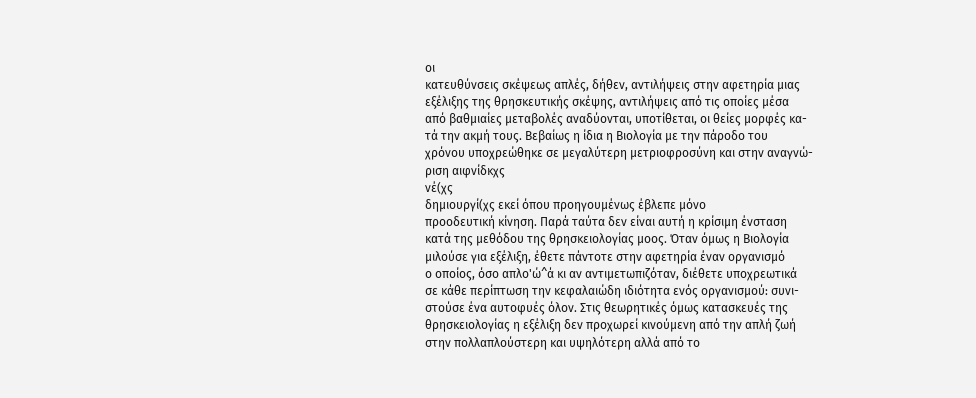οι
κατευθύνσεις σκέψεως απλές, δήθεν, αντιλήψεις στην αφετηρία μιας
εξέλιξης της θρησκευτικής σκέψης, αντιλήψεις από τις οποίες μέσα
από βαθμιαίες μεταβολές αναδύονται, υποτίθεται, οι θείες μορφές κα-
τά την ακμή τους. Βεβαίως η ίδια η Βιολογία με την πάροδο του
χρόνου υποχρεώθηκε σε μεγαλύτερη μετριοφροσύνη και στην αναγνώ-
ριση αιφνίδκχς
νέ(χς
δημιουργί(χς εκεί όπου προηγουμένως έβλεπε μόνο
προοδευτική κίνηση. Παρά ταύτα δεν είναι αυτή η κρίσιμη ένσταση
κατά της μεθόδου της θρησκειολογίας μοος. Όταν όμως η Βιολογία
μιλούσε για εξέλιξη, έθετε πάντοτε στην αφετηρία έναν οργανισμό
ο οποίος, όσο απλο'ώ^ά κι αν αντιμετωπιζόταν, διέθετε υποχρεωτικά
σε κάθε περίπτωση την κεφαλαιώδη ιδιότητα ενός οργανισμού: συνι-
στούσε ένα αυτοφυές όλον. Στις θεωρητικές όμως κατασκευές της
θρησκειολογίας η εξέλιξη δεν προχωρεί κινούμενη από την απλή ζωή
στην πολλαπλούστερη και υψηλότερη αλλά από το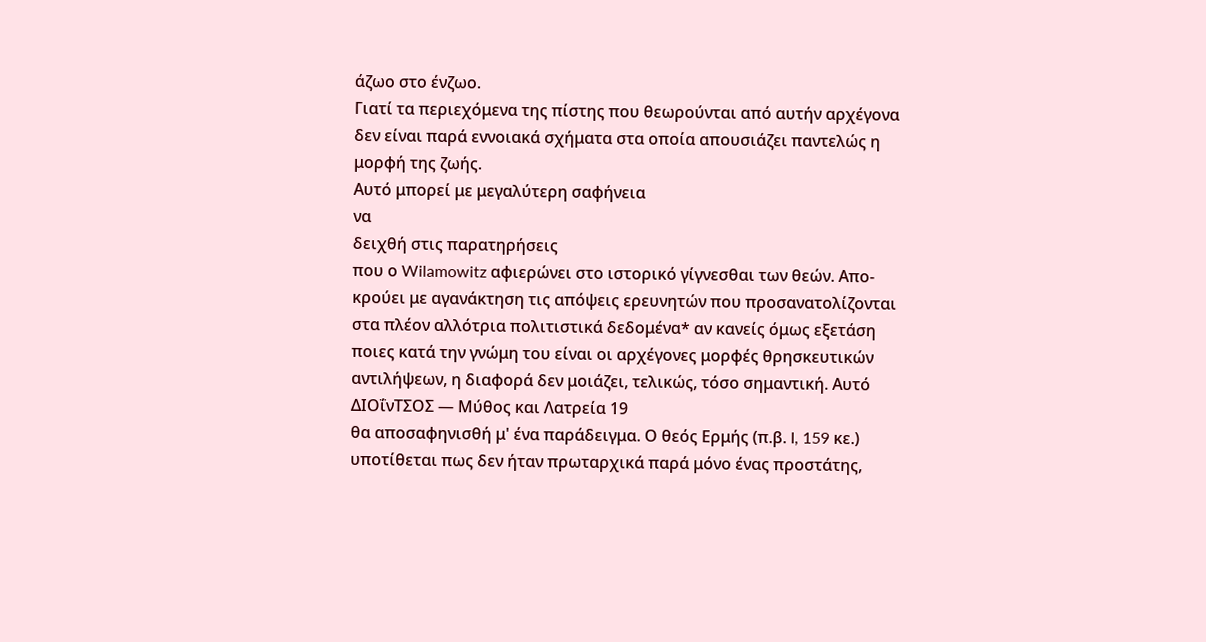άζωο στο ένζωο.
Γιατί τα περιεχόμενα της πίστης που θεωρούνται από αυτήν αρχέγονα
δεν είναι παρά εννοιακά σχήματα στα οποία απουσιάζει παντελώς η
μορφή της ζωής.
Αυτό μπορεί με μεγαλύτερη σαφήνεια
να
δειχθή στις παρατηρήσεις
που ο Wilamowitz αφιερώνει στο ιστορικό γίγνεσθαι των θεών. Απο-
κρούει με αγανάκτηση τις απόψεις ερευνητών που προσανατολίζονται
στα πλέον αλλότρια πολιτιστικά δεδομένα* αν κανείς όμως εξετάση
ποιες κατά την γνώμη του είναι οι αρχέγονες μορφές θρησκευτικών
αντιλήψεων, η διαφορά δεν μοιάζει, τελικώς, τόσο σημαντική. Αυτό
ΔΙΟΐνΤΣΟΣ — Μύθος και Λατρεία 19
θα αποσαφηνισθή μ' ένα παράδειγμα. Ο θεός Ερμής (π.β. I, 159 κε.)
υποτίθεται πως δεν ήταν πρωταρχικά παρά μόνο ένας προστάτης,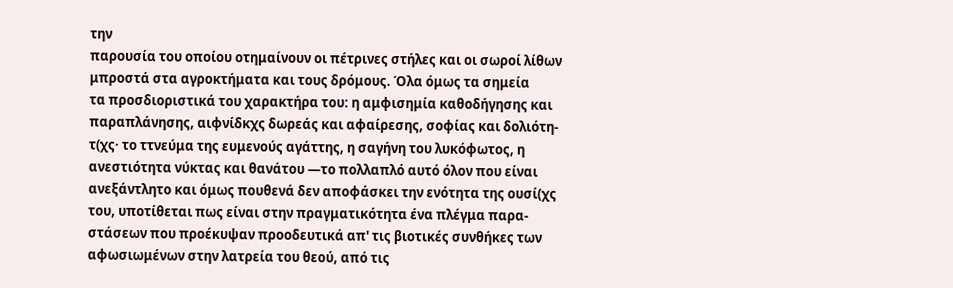την
παρουσία του οποίου οτημαίνουν οι πέτρινες στήλες και οι σωροί λίθων
μπροστά στα αγροκτήματα και τους δρόμους. Όλα όμως τα σημεία
τα προσδιοριστικά του χαρακτήρα του: η αμφισημία καθοδήγησης και
παραπλάνησης, αιφνίδκχς δωρεάς και αφαίρεσης, σοφίας και δολιότη-
τ(χς· το ττνεύμα της ευμενούς αγάττης, η σαγήνη του λυκόφωτος, η
ανεστιότητα νύκτας και θανάτου —το πολλαπλό αυτό όλον που είναι
ανεξάντλητο και όμως πουθενά δεν αποφάσκει την ενότητα της ουσί(χς
του, υποτίθεται πως είναι στην πραγματικότητα ένα πλέγμα παρα-
στάσεων που προέκυψαν προοδευτικά απ' τις βιοτικές συνθήκες των
αφωσιωμένων στην λατρεία του θεού, από τις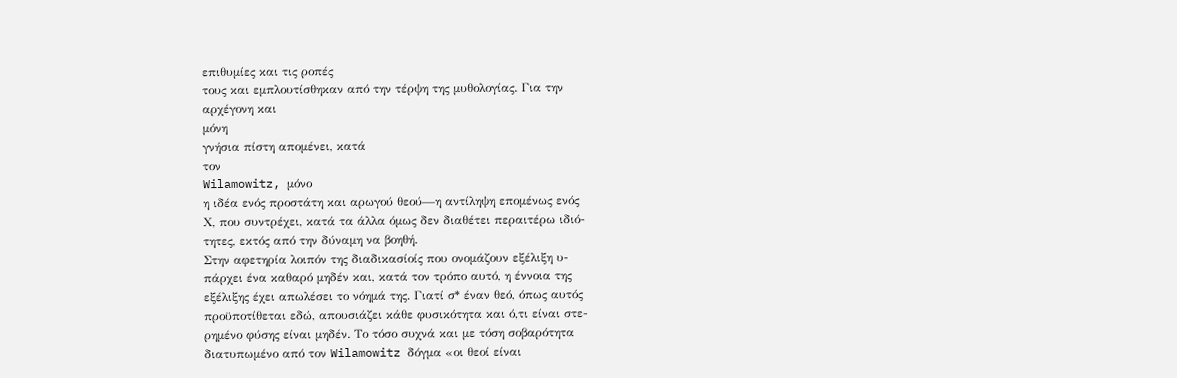επιθυμίες και τις ροπές
τους και εμπλουτίσθηκαν από την τέρψη της μυθολογίας. Για την
αρχέγονη και
μόνη
γνήσια πίστη απομένει, κατά
τον
Wilamowitz, μόνο
η ιδέα ενός προστάτη και αρωγού θεού—η αντίληψη επομένως ενός
Χ, που συντρέχει, κατά τα άλλα όμως δεν διαθέτει περαιτέρω ιδιό-
τητες, εκτός από την δύναμη να βοηθή.
Στην αφετηρία λοιπόν της διαδικασίοίς που ονομάζουν εξέλιξη υ-
πάρχει ένα καθαρό μηδέν και, κατά τον τρόπο αυτό, η έννοια της
εξέλιξης έχει απωλέσει το νόημά της. Γιατί σ* έναν θεό, όπως αυτός
προϋποτίθεται εδώ, απουσιάζει κάθε φυσικότητα και ό,τι είναι στε-
ρημένο φύσης είναι μηδέν. Το τόσο συχνά και με τόση σοβαρότητα
διατυπωμένο από τον Wilamowitz δόγμα «οι θεοί είναι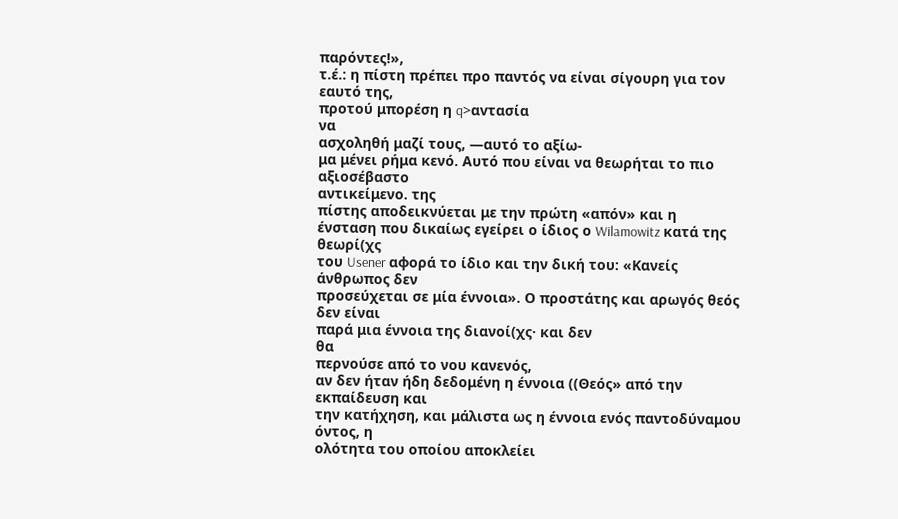παρόντες!»,
τ.έ.: η πίστη πρέπει προ παντός να είναι σίγουρη για τον εαυτό της,
προτού μπορέση η q>αvτασία
να
ασχοληθή μαζί τους, —αυτό το αξίω-
μα μένει ρήμα κενό. Αυτό που είναι να θεωρήται το πιο αξιοσέβαστο
αντικείμενο. της
πίστης αποδεικνύεται με την πρώτη «απόν» και η
ένσταση που δικαίως εγείρει ο ίδιος ο Wilamowitz κατά της θεωρί(χς
του Usener αφορά το ίδιο και την δική του: «Κανείς άνθρωπος δεν
προσεύχεται σε μία έννοια». Ο προστάτης και αρωγός θεός δεν είναι
παρά μια έννοια της διανοί(χς· και δεν
θα
περνούσε από το νου κανενός,
αν δεν ήταν ήδη δεδομένη η έννοια ((Θεός» από την εκπαίδευση και
την κατήχηση, και μάλιστα ως η έννοια ενός παντοδύναμου όντος, η
ολότητα του οποίου αποκλείει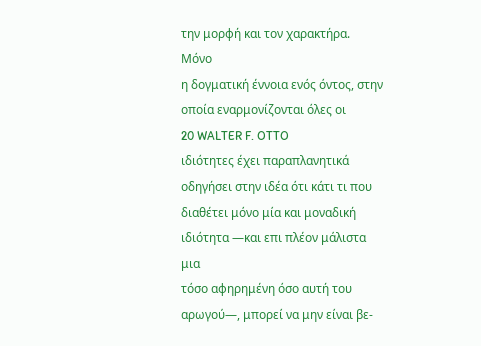την μορφή και τον χαρακτήρα. Μόνο
η δογματική έννοια ενός όντος, στην οποία εναρμονίζονται όλες οι
20 WALTER F. OTTO
ιδιότητες έχει παραπλανητικά οδηγήσει στην ιδέα ότι κάτι τι που
διαθέτει μόνο μία και μοναδική ιδιότητα —και επι πλέον μάλιστα μια
τόσο αφηρημένη όσο αυτή του αρωγού—, μπορεί να μην είναι βε-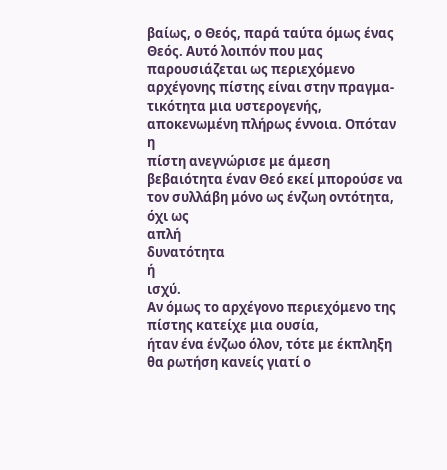βαίως, ο Θεός, παρά ταύτα όμως ένας Θεός. Αυτό λοιπόν που μας
παρουσιάζεται ως περιεχόμενο αρχέγονης πίστης είναι στην πραγμα-
τικότητα μια υστερογενής, αποκενωμένη πλήρως έννοια. Οπόταν η
πίστη ανεγνώρισε με άμεση βεβαιότητα έναν Θεό εκεί μπορούσε να
τον συλλάβη μόνο ως ένζωη οντότητα, όχι ως
απλή
δυνατότητα
ή
ισχύ.
Αν όμως το αρχέγονο περιεχόμενο της πίστης κατείχε μια ουσία,
ήταν ένα ένζωο όλον, τότε με έκπληξη θα ρωτήση κανείς γιατί ο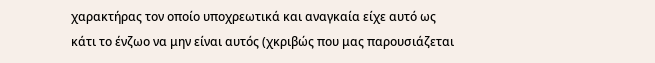χαρακτήρας τον οποίο υποχρεωτικά και αναγκαία είχε αυτό ως
κάτι το ένζωο να μην είναι αυτός (χκριβώς που μας παρουσιάζεται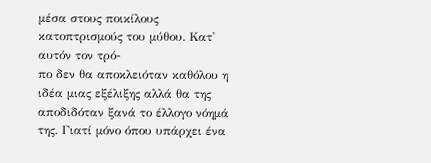μέσα στους ποικίλους κατοπτρισμούς του μύθου. Κατ' αυτόν τον τρό-
πο δεν θα αποκλειόταν καθόλου η ιδέα μιας εξέλιξης αλλά θα της
αποδιδόταν ξανά το έλλογο νόημά της. Γιατί μόνο όπου υπάρχει ένα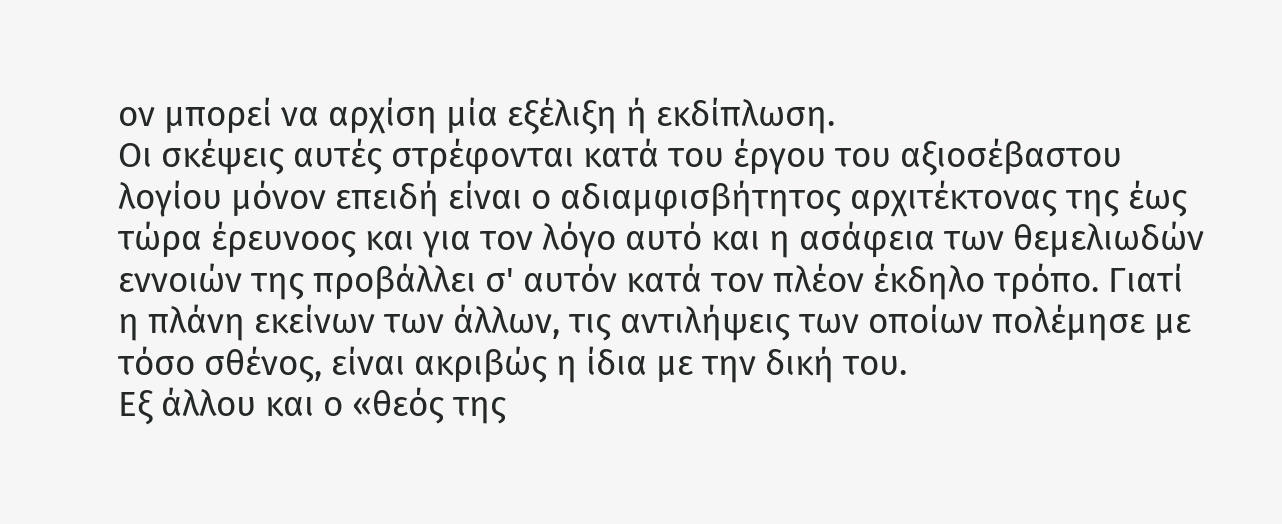ον μπορεί να αρχίση μία εξέλιξη ή εκδίπλωση.
Οι σκέψεις αυτές στρέφονται κατά του έργου του αξιοσέβαστου
λογίου μόνον επειδή είναι ο αδιαμφισβήτητος αρχιτέκτονας της έως
τώρα έρευνοος και για τον λόγο αυτό και η ασάφεια των θεμελιωδών
εννοιών της προβάλλει σ' αυτόν κατά τον πλέον έκδηλο τρόπο. Γιατί
η πλάνη εκείνων των άλλων, τις αντιλήψεις των οποίων πολέμησε με
τόσο σθένος, είναι ακριβώς η ίδια με την δική του.
Εξ άλλου και ο «θεός της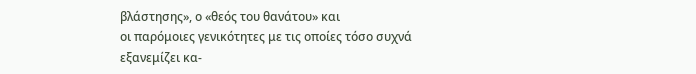βλάστησης», ο «θεός του θανάτου» και
οι παρόμοιες γενικότητες με τις οποίες τόσο συχνά εξανεμίζει κα-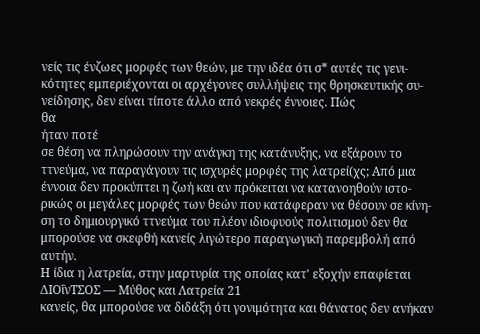νείς τις ένζωες μορφές των θεών, με την ιδέα ότι σ* αυτές τις γενι-
κότητες εμπεριέχονται οι αρχέγονες συλλήψεις της θρησκευτικής συ-
νείδησης, δεν είναι τίποτε άλλο από νεκρές έννοιες. Πώς
θα
ήταν ποτέ
σε θέση να πληρώσουν την ανάγκη της κατάνυξης, να εξάρουν το
ττνεύμα, να παραγάγουν τις ισχυρές μορφές της λατρεί(χς; Από μια
έννοια δεν προκύπτει η ζωή και αν πρόκειται να κατανοηθούν ιστο-
ρικώς οι μεγάλες μορφές των θεών που κατάφεραν να θέσουν σε κίνη-
ση το δημιουργικό ττνεύμα του πλέον ιδιοφυούς πολιτισμού δεν θα
μπορούσε να σκεφθή κανείς λιγώτερο παραγωγική παρεμβολή από
αυτήν.
Η ίδια η λατρεία, στην μαρτυρία της οποίας κατ' εξοχήν επαφίεται
ΔΙΟΐνΤΣΟΣ — Μύθος και Λατρεία 21
κανείς, θα μπορούσε να διδάξη ότι γονιμότητα και θάνατος δεν ανήκαν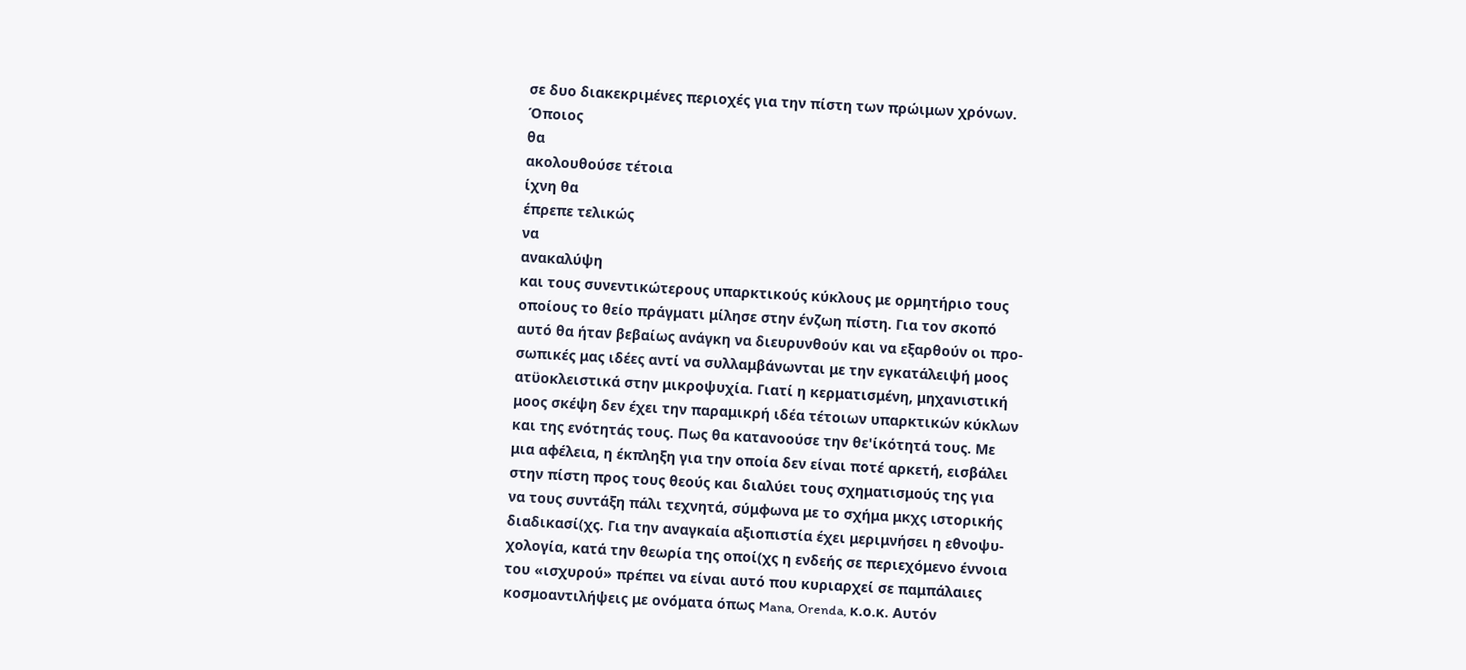σε δυο διακεκριμένες περιοχές για την πίστη των πρώιμων χρόνων.
Όποιος
θα
ακολουθούσε τέτοια
ίχνη θα
έπρεπε τελικώς
να
ανακαλύψη
και τους συνεντικώτερους υπαρκτικούς κύκλους με ορμητήριο τους
οποίους το θείο πράγματι μίλησε στην ένζωη πίστη. Για τον σκοπό
αυτό θα ήταν βεβαίως ανάγκη να διευρυνθούν και να εξαρθούν οι προ-
σωπικές μας ιδέες αντί να συλλαμβάνωνται με την εγκατάλειψή μοος
ατϋοκλειστικά στην μικροψυχία. Γιατί η κερματισμένη, μηχανιστική
μοος σκέψη δεν έχει την παραμικρή ιδέα τέτοιων υπαρκτικών κύκλων
και της ενότητάς τους. Πως θα κατανοούσε την θε'ίκότητά τους. Με
μια αφέλεια, η έκπληξη για την οποία δεν είναι ποτέ αρκετή, εισβάλει
στην πίστη προς τους θεούς και διαλύει τους σχηματισμούς της για
να τους συντάξη πάλι τεχνητά, σύμφωνα με το σχήμα μκχς ιστορικής
διαδικασί(χς. Για την αναγκαία αξιοπιστία έχει μεριμνήσει η εθνοψυ-
χολογία, κατά την θεωρία της οποί(χς η ενδεής σε περιεχόμενο έννοια
του «ισχυρού» πρέπει να είναι αυτό που κυριαρχεί σε παμπάλαιες
κοσμοαντιλήψεις με ονόματα όπως Mana, Orenda, κ.ο.κ. Αυτόν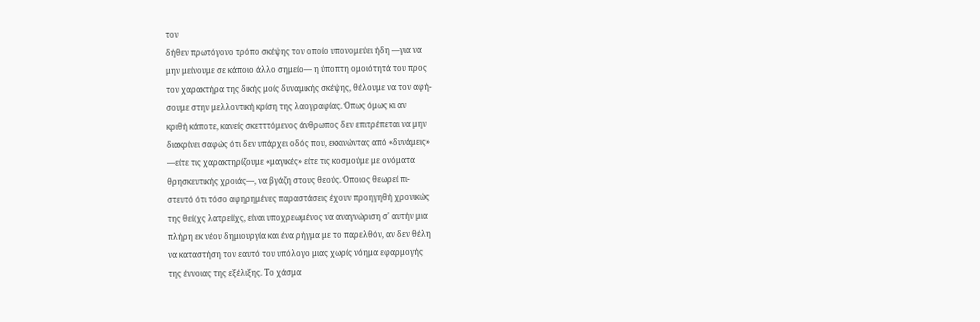τον
δήθεν πρωτόγονο τρόπο σκέψης τον οποίο υπονομεύει ήδη —για να
μην μείνουμε σε κάποιο άλλο σημείο— η ύποπτη ομοιότητά του προς
τον χαρακτήρα της δικής μοίς δυναμικής σκέψης, θέλουμε να τον αφή-
σουμε στην μελλοντική κρίση της λαογραφίας. Όπως όμως κι αν
κριθή κάποτε, κανείς σκετττόμενος άνθρωπος δεν επιτρέπεται να μην
διακρίνει σαφώς ότι δεν υπάρχει οδός που, εκκινώντας από «δυνάμεις»
—είτε τις χαρακτηρίζουμε «μαγικές» είτε τις κοσμούμε με ονόματα
θρησκευτικής χροιάς—, να βγάζη στους θεούς. Όποιος θεωρεί πι-
στευτό ότι τόσο αφηρημένες παραστάσεις έχουν προηγηθή χρονικώς
της θεί(χς λατρείίχς, είναι υποχρεωμένος να αναγνώριση σ' αυτήν μια
πλήρη εκ νέου δημιουργία και ένα ρήγμα με το παρελθόν, αν δεν θέλη
να καταστήση τον εαυτό του υπόλογο μιας χωρίς νόημα εφαρμογής
της έννοιας της εξέλιξης. Το χάσμα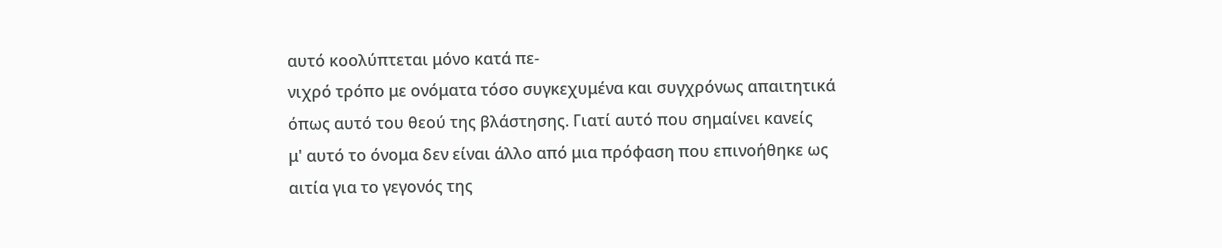αυτό κοολύπτεται μόνο κατά πε-
νιχρό τρόπο με ονόματα τόσο συγκεχυμένα και συγχρόνως απαιτητικά
όπως αυτό του θεού της βλάστησης. Γιατί αυτό που σημαίνει κανείς
μ' αυτό το όνομα δεν είναι άλλο από μια πρόφαση που επινοήθηκε ως
αιτία για το γεγονός της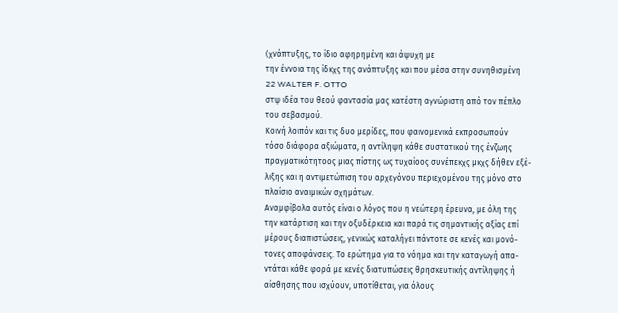(χνάπτυξης, το ίδιο αφηρημένη και άψυχη με
την έννοια της ίδκχς της ανάπτυξης και που μέσα στην συνηθισμένη
22 WALTER F. OTTO
στψ ιδέα του θεού φαντασία μας κατέστη αγνώριστη από τον πέπλο
του σεβασμού.
Κοινή λοιπόν και τις δυο μερίδες, που φαινομενικά εκπροσωπούν
τόσο διάφορα αξιώματα, η αντίληψη κάθε συστατικού της ένζωης
πραγματικότητοος μιας πίστης ως τυχαίοος συνέπεκχς μκχς δήθεν εξέ-
λιξης και η αντιμετώπιση του αρχεγόνου περιεχομένου της μόνο στο
πλαίσιο αναιμικών σχημάτων.
Αναμφίβολα αυτός είναι ο λόγος που η νεώτερη έρευνα, με όλη της
την κατάρτιση και την οξυδέρκεια και παρά τις σημαντικής αξίας επί
μέρους διαπιστώσεις, γενικώς καταλήγει πάντοτε σε κενές και μονό-
τονες αποφάνσεις. Το ερώτημα για το νόημα και την καταγωγή απα-
ντάται κάθε φορά με κενές διατυπώσεις θρησκευτικής αντίληψης ή
αίσθησης που ισχύουν, υποτίθεται, για όλους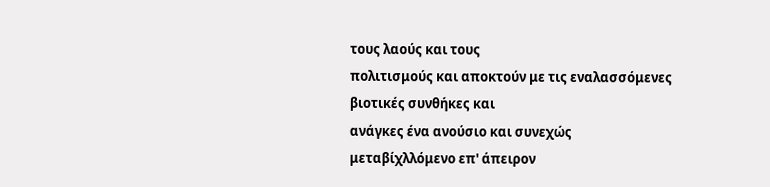τους λαούς και τους
πολιτισμούς και αποκτούν με τις εναλασσόμενες βιοτικές συνθήκες και
ανάγκες ένα ανούσιο και συνεχώς μεταβίχλλόμενο επ' άπειρον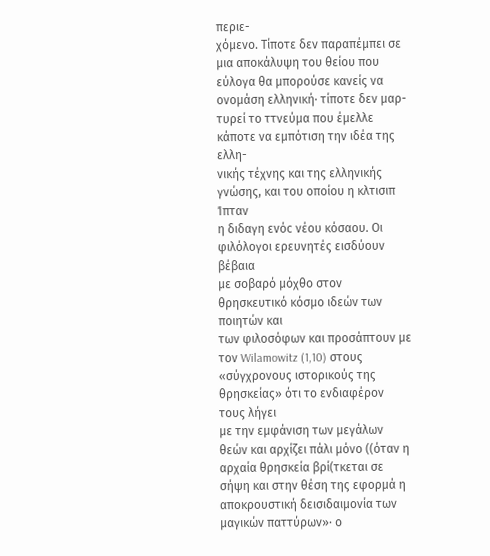περιε-
χόμενο. Τίποτε δεν παραπέμπει σε μια αποκάλυψη του θείου που
εύλογα θα μπορούσε κανείς να ονομάση ελληνική· τίποτε δεν μαρ-
τυρεί το ττνεύμα που έμελλε κάποτε να εμπότιση την ιδέα της ελλη-
νικής τέχνης και της ελληνικής γνώσης, και του οποίου η κλτισιπ Ίπταν
η διδαγη εvόc νέου κόσαου. Οι φιλόλογοι ερευνητές εισδύουν βέβαια
με σοβαρό μόχθο στον θρησκευτικό κόσμο ιδεών των ποιητών και
των φιλοσόφων και προσάπτουν με τον Wilamowitz (1,10) στους
«σύγχρονους ιστορικούς της θρησκείας» ότι το ενδιαφέρον τους λήγει
με την εμφάνιση των μεγάλων θεών και αρχίζει πάλι μόνο ((όταν η
αρχαία θρησκεία βρί(τκεται σε σήψη και στην θέση της εφορμά η
αποκρουστική δεισιδαιμονία των μαγικών παττύρων»· ο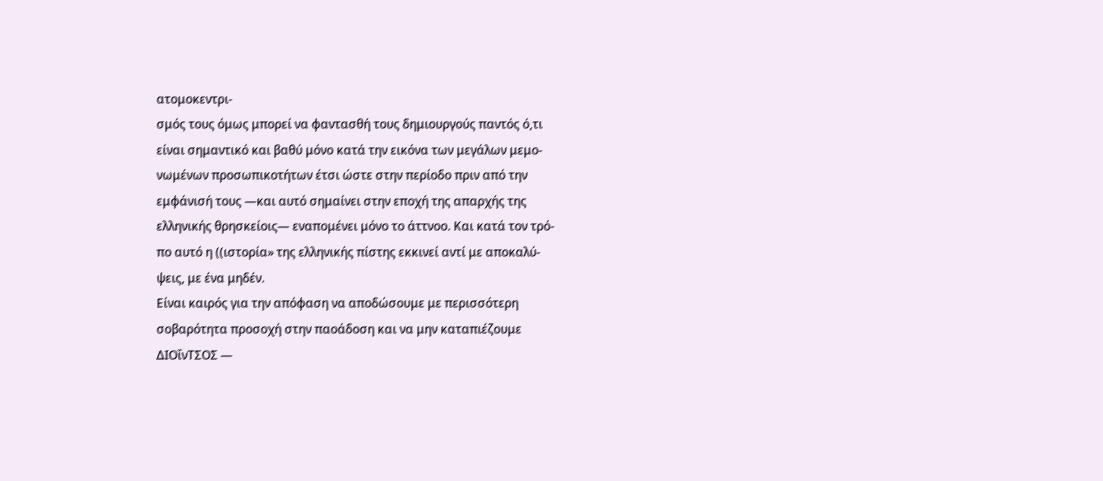ατομοκεντρι-
σμός τους όμως μπορεί να φαντασθή τους δημιουργούς παντός ό,τι
είναι σημαντικό και βαθύ μόνο κατά την εικόνα των μεγάλων μεμο-
νωμένων προσωπικοτήτων έτσι ώστε στην περίοδο πριν από την
εμφάνισή τους —και αυτό σημαίνει στην εποχή της απαρχής της
ελληνικής θρησκείοις— εναπομένει μόνο το άττνοο. Και κατά τον τρό-
πο αυτό η ((ιστορία» της ελληνικής πίστης εκκινεί αντί με αποκαλύ-
ψεις, με ένα μηδέν.
Είναι καιρός για την απόφαση να αποδώσουμε με περισσότερη
σοβαρότητα προσοχή στην παοάδοση και να μην καταπιέζουμε
ΔΙΟΐνΤΣΟΣ —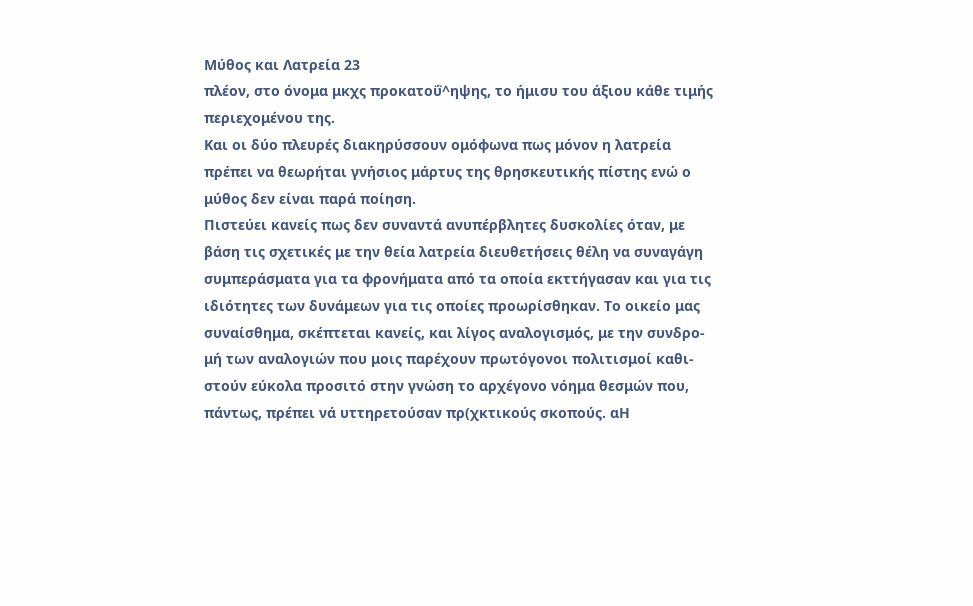Μύθος και Λατρεία 23
πλέον, στο όνομα μκχς προκατοΰ^ηψης, το ήμισυ του άξιου κάθε τιμής
περιεχομένου της.
Και οι δύο πλευρές διακηρύσσουν ομόφωνα πως μόνον η λατρεία
πρέπει να θεωρήται γνήσιος μάρτυς της θρησκευτικής πίστης ενώ ο
μύθος δεν είναι παρά ποίηση.
Πιστεύει κανείς πως δεν συναντά ανυπέρβλητες δυσκολίες όταν, με
βάση τις σχετικές με την θεία λατρεία διευθετήσεις θέλη να συναγάγη
συμπεράσματα για τα φρονήματα από τα οποία εκττήγασαν και για τις
ιδιότητες των δυνάμεων για τις οποίες προωρίσθηκαν. Το οικείο μας
συναίσθημα, σκέπτεται κανείς, και λίγος αναλογισμός, με την συνδρο-
μή των αναλογιών που μοις παρέχουν πρωτόγονοι πολιτισμοί καθι-
στούν εύκολα προσιτό στην γνώση το αρχέγονο νόημα θεσμών που,
πάντως, πρέπει νά υττηρετούσαν πρ(χκτικούς σκοπούς. αΗ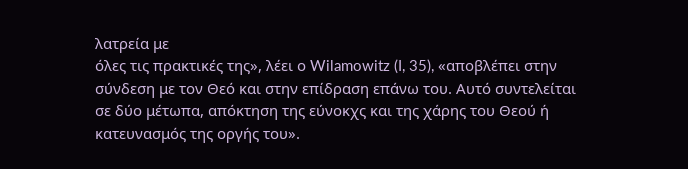λατρεία με
όλες τις πρακτικές της», λέει ο Wilamowitz (I, 35), «αποβλέπει στην
σύνδεση με τον Θεό και στην επίδραση επάνω του. Αυτό συντελείται
σε δύο μέτωπα, απόκτηση της εύνοκχς και της χάρης του Θεού ή
κατευνασμός της οργής του».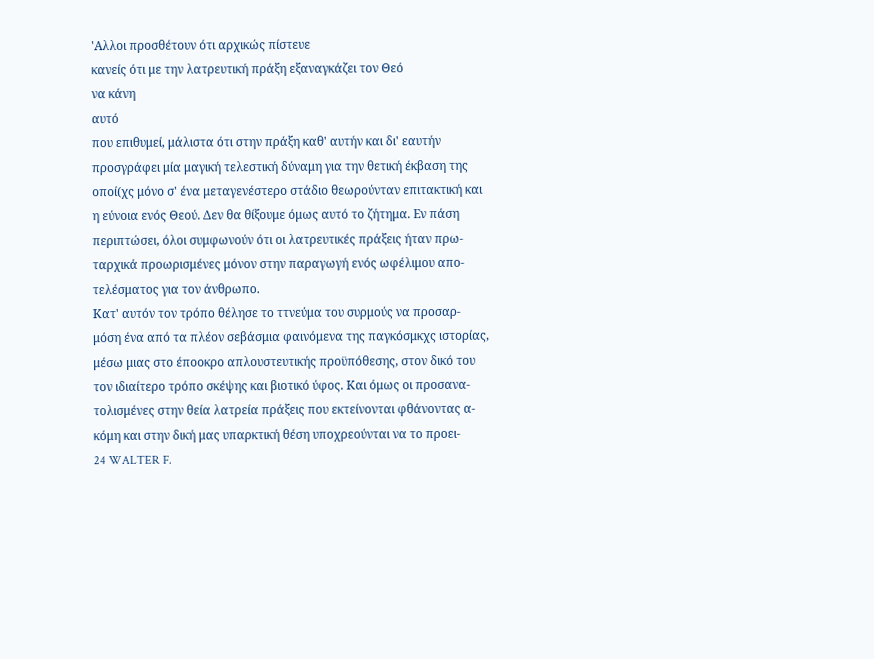'Αλλοι προσθέτουν ότι αρχικώς πίστευε
κανείς ότι με την λατρευτική πράξη εξαναγκάζει τον Θεό
να κάνη
αυτό
που επιθυμεί, μάλιστα ότι στην πράξη καθ' αυτήν και δι' εαυτήν
προσγράφει μία μαγική τελεστική δύναμη για την θετική έκβαση της
οποί(χς μόνο σ' ένα μεταγενέστερο στάδιο θεωρούνταν επιτακτική και
η εύνοια ενός Θεού. Δεν θα θίξουμε όμως αυτό το ζήτημα. Εν πάση
περιπτώσει, όλοι συμφωνούν ότι οι λατρευτικές πράξεις ήταν πρω-
ταρχικά προωρισμένες μόνον στην παραγωγή ενός ωφέλιμου απο-
τελέσματος για τον άνθρωπο.
Κατ' αυτόν τον τρόπο θέλησε το ττνεύμα του συρμούς να προσαρ-
μόση ένα από τα πλέον σεβάσμια φαινόμενα της παγκόσμκχς ιστορίας,
μέσω μιας στο έποοκρο απλουστευτικής προϋπόθεσης, στον δικό του
τον ιδιαίτερο τρόπο σκέψης και βιοτικό ύφος. Και όμως οι προσανα-
τολισμένες στην θεία λατρεία πράξεις που εκτείνονται φθάνοντας α-
κόμη και στην δική μας υπαρκτική θέση υποχρεούνται να το προει-
24 WALTER F.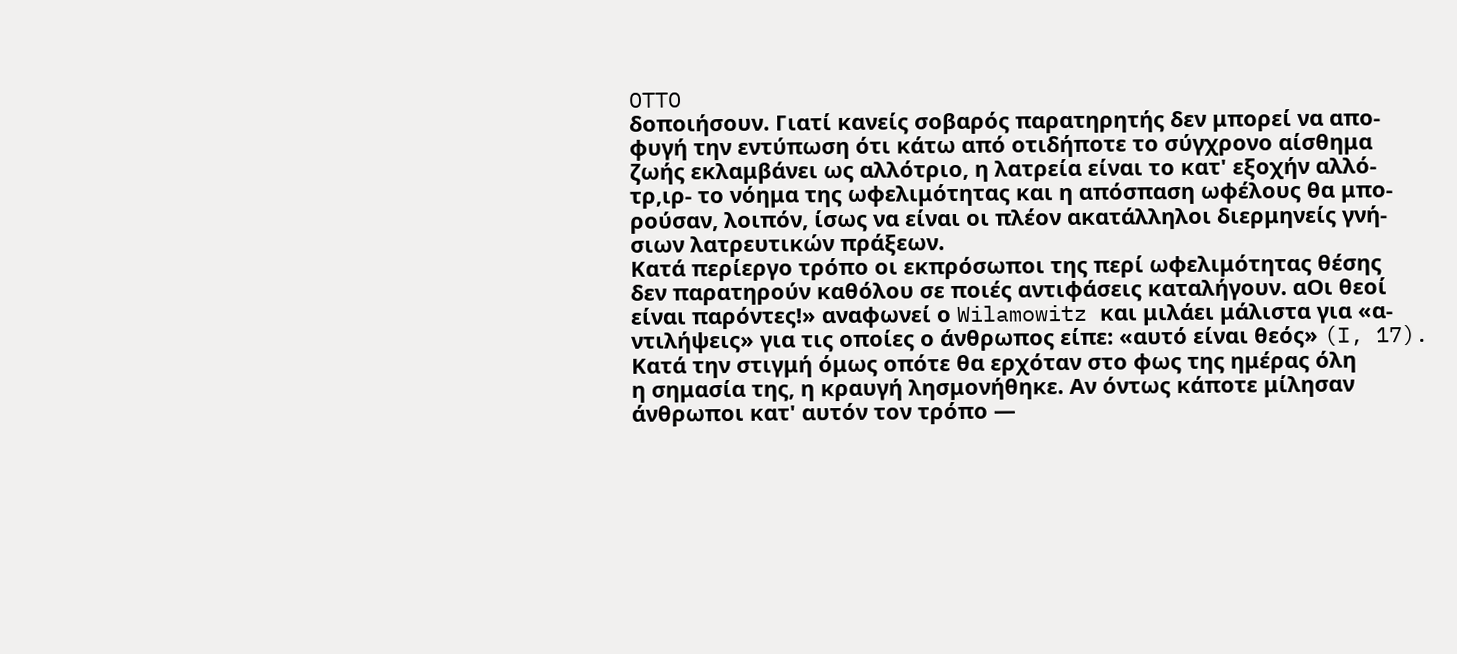OTTO
δοποιήσουν. Γιατί κανείς σοβαρός παρατηρητής δεν μπορεί να απο-
φυγή την εντύπωση ότι κάτω από οτιδήποτε το σύγχρονο αίσθημα
ζωής εκλαμβάνει ως αλλότριο, η λατρεία είναι το κατ' εξοχήν αλλό-
τρ,ιρ- το νόημα της ωφελιμότητας και η απόσπαση ωφέλους θα μπο-
ρούσαν, λοιπόν, ίσως να είναι οι πλέον ακατάλληλοι διερμηνείς γνή-
σιων λατρευτικών πράξεων.
Κατά περίεργο τρόπο οι εκπρόσωποι της περί ωφελιμότητας θέσης
δεν παρατηρούν καθόλου σε ποιές αντιφάσεις καταλήγουν. αΟι θεοί
είναι παρόντες!» αναφωνεί ο Wilamowitz και μιλάει μάλιστα για «α-
ντιλήψεις» για τις οποίες ο άνθρωπος είπε: «αυτό είναι θεός» (I, 17).
Κατά την στιγμή όμως οπότε θα ερχόταν στο φως της ημέρας όλη
η σημασία της, η κραυγή λησμονήθηκε. Αν όντως κάποτε μίλησαν
άνθρωποι κατ' αυτόν τον τρόπο —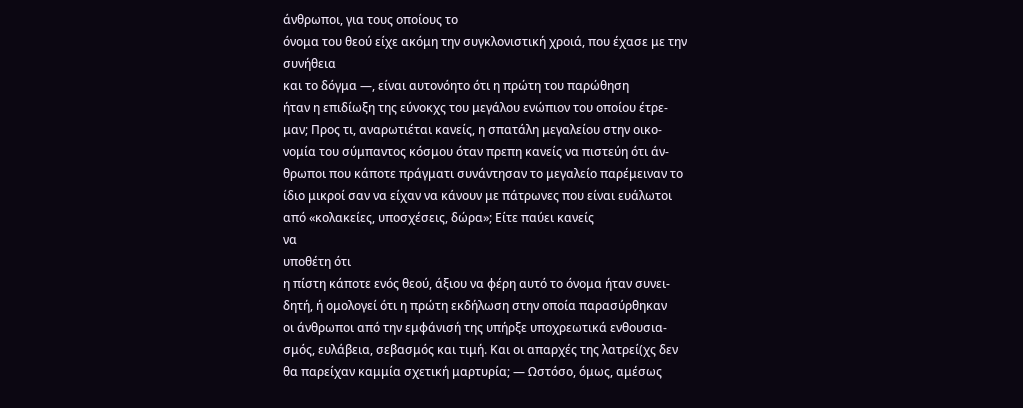άνθρωποι, για τους οποίους το
όνομα του θεού είχε ακόμη την συγκλονιστική χροιά, που έχασε με την
συνήθεια
και το δόγμα —, είναι αυτονόητο ότι η πρώτη του παρώθηση
ήταν η επιδίωξη της εύνοκχς του μεγάλου ενώπιον του οποίου έτρε-
μαν; Προς τι, αναρωτιέται κανείς, η σπατάλη μεγαλείου στην οικο-
νομία του σύμπαντος κόσμου όταν πρεπη κανείς να πιστεύη ότι άν-
θρωποι που κάποτε πράγματι συνάντησαν το μεγαλείο παρέμειναν το
ίδιο μικροί σαν να είχαν να κάνουν με πάτρωνες που είναι ευάλωτοι
από «κολακείες, υποσχέσεις, δώρα»; Είτε παύει κανείς
να
υποθέτη ότι
η πίστη κάποτε ενός θεού, άξιου να φέρη αυτό το όνομα ήταν συνει-
δητή, ή ομολογεί ότι η πρώτη εκδήλωση στην οποία παρασύρθηκαν
οι άνθρωποι από την εμφάνισή της υπήρξε υποχρεωτικά ενθουσια-
σμός, ευλάβεια, σεβασμός και τιμή. Και οι απαρχές της λατρεί(χς δεν
θα παρείχαν καμμία σχετική μαρτυρία; — Ωστόσο, όμως, αμέσως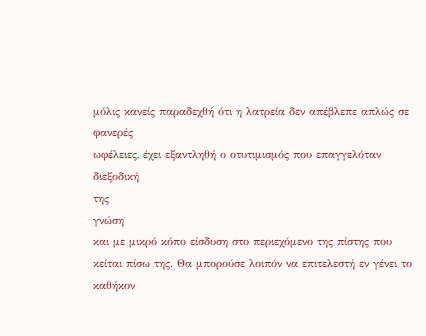μόλις κανείς παραδεχθή ότι η λατρεία δεν απέβλεπε απλώς σε φανερές
ωφέλειες, έχει εξαντληθή ο οτυτιμισμός που επαγγελόταν διεξοδική
της
γνώση
και με μικρό κόπο είσδυση στο περιεχόμενο της πίστης που
κείται πίσω της. Θα μπορούσε λοιπόν να επιτελεστή εν γένει το
καθήκον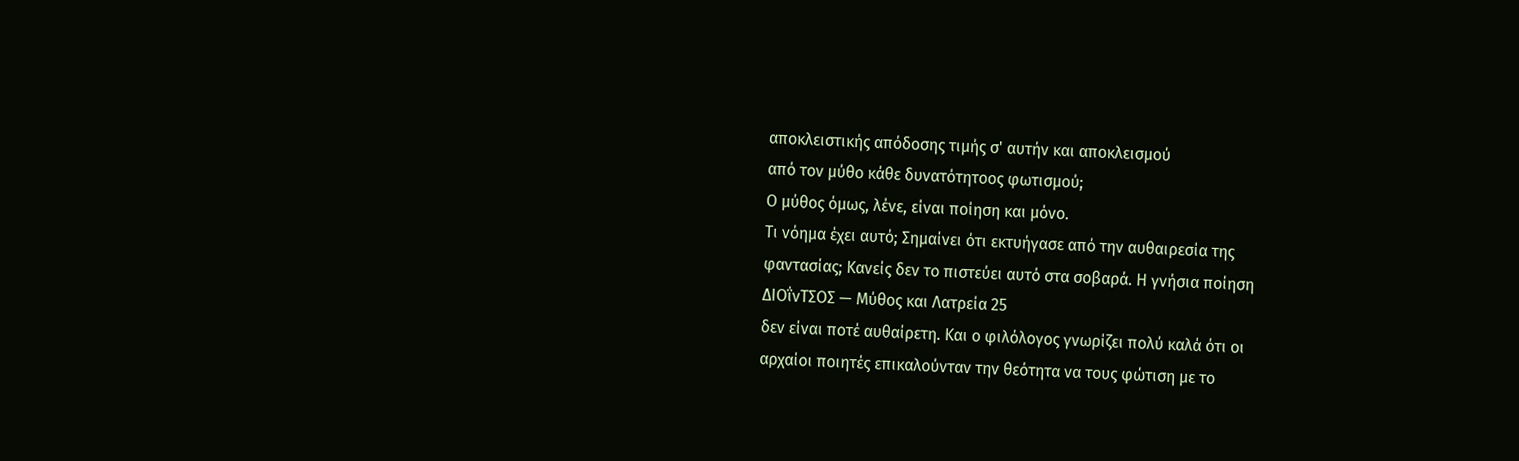αποκλειστικής απόδοσης τιμής σ' αυτήν και αποκλεισμού
από τον μύθο κάθε δυνατότητοος φωτισμού;
Ο μύθος όμως, λένε, είναι ποίηση και μόνο.
Τι νόημα έχει αυτό; Σημαίνει ότι εκτυήγασε από την αυθαιρεσία της
φαντασίας; Κανείς δεν το πιστεύει αυτό στα σοβαρά. Η γνήσια ποίηση
ΔΙΟΐνΤΣΟΣ — Μύθος και Λατρεία 25
δεν είναι ποτέ αυθαίρετη. Και ο φιλόλογος γνωρίζει πολύ καλά ότι οι
αρχαίοι ποιητές επικαλούνταν την θεότητα να τους φώτιση με το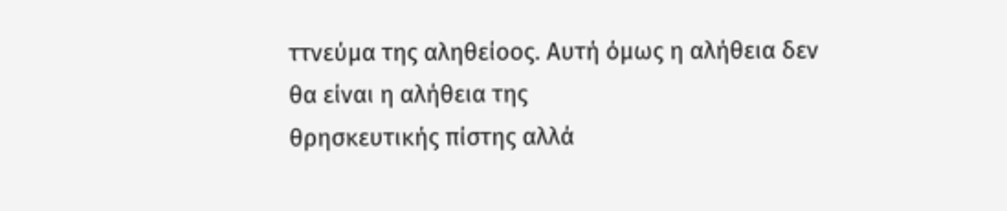ττνεύμα της αληθείοος. Αυτή όμως η αλήθεια δεν θα είναι η αλήθεια της
θρησκευτικής πίστης αλλά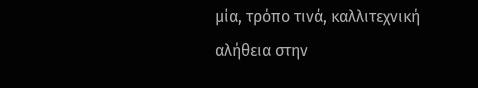μία, τρόπο τινά, καλλιτεχνική αλήθεια στην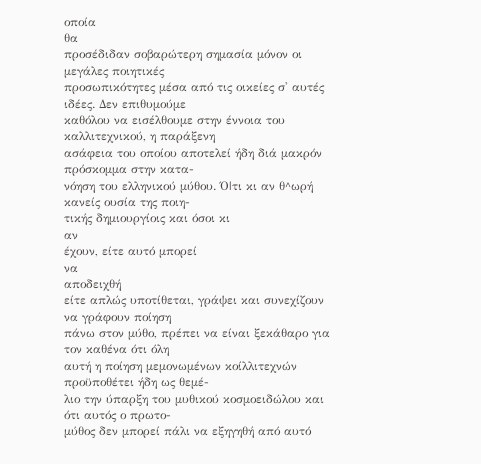οποία
θα
προσέδιδαν σοβαρώτερη σημασία μόνον οι μεγάλες ποιητικές
προσωπικότητες μέσα από τις οικείες σ' αυτές ιδέες. Δεν επιθυμούμε
καθόλου να εισέλθουμε στην έννοια του καλλιτεχνικού, η παράξενη
ασάφεια του οποίου αποτελεί ήδη διά μακρόν πρόσκομμα στην κατα-
νόηση του ελληνικού μύθου. Ό|τι κι αν θ^ωρή κανείς ουσία της ποιη-
τικής δημιουργίοις και όσοι κι
αν
έχουν, είτε αυτό μπορεί
να
αποδειχθή
είτε απλώς υποτίθεται, γράψει και συνεχίζουν να γράφουν ποίηση
πάνω στον μύθο, πρέπει να είναι ξεκάθαρο για τον καθένα ότι όλη
αυτή η ποίηση μεμονωμένων κοίλλιτεχνών προϋποθέτει ήδη ως θεμέ-
λιο την ύπαρξη του μυθικού κοσμοειδώλου και ότι αυτός ο πρωτο-
μύθος δεν μπορεί πάλι να εξηγηθή από αυτό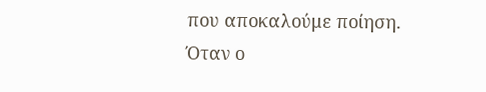που αποκαλούμε ποίηση.
Όταν ο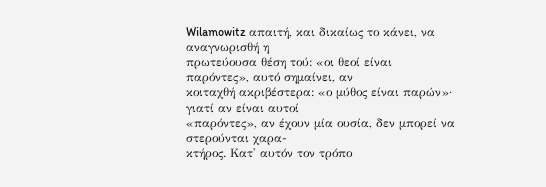Wilamowitz απαιτή, και δικαίως το κάνει, να αναγνωρισθή η
πρωτεύουσα θέση τού: «οι θεοί είναι παρόντες», αυτό σημαίνει, αν
κοιταχθή ακριβέστερα: «ο μύθος είναι παρών»· γιατί αν είναι αυτοί
«παρόντες», αν έχουν μία ουσία, δεν μπορεί να στερούνται χαρα-
κτήρος. Κατ' αυτόν τον τρόπο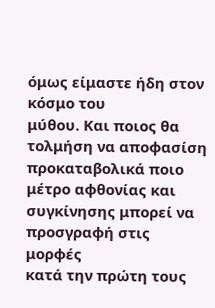όμως είμαστε ήδη στον κόσμο του
μύθου. Και ποιος θα τολμήση να αποφασίση προκαταβολικά ποιο
μέτρο αφθονίας και συγκίνησης μπορεί να προσγραφή στις μορφές
κατά την πρώτη τους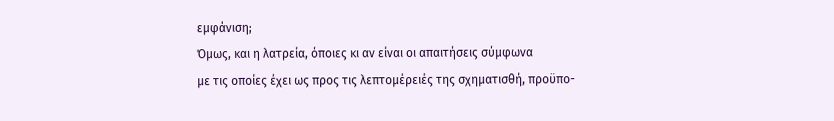εμφάνιση;
Όμως, και η λατρεία, όποιες κι αν είναι οι απαιτήσεις σύμφωνα
με τις οποίες έχει ως προς τις λεπτομέρειές της σχηματισθή, προϋπο-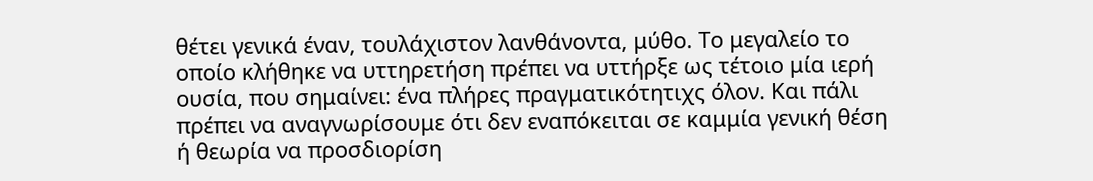θέτει γενικά έναν, τουλάχιστον λανθάνοντα, μύθο. Το μεγαλείο το
οποίο κλήθηκε να υττηρετήση πρέπει να υττήρξε ως τέτοιο μία ιερή
ουσία, που σημαίνει: ένα πλήρες πραγματικότητιχς όλον. Και πάλι
πρέπει να αναγνωρίσουμε ότι δεν εναπόκειται σε καμμία γενική θέση
ή θεωρία να προσδιορίση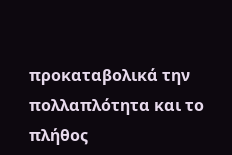προκαταβολικά την πολλαπλότητα και το
πλήθος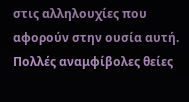στις αλληλουχίες που αφορούν στην ουσία αυτή.
Πολλές αναμφίβολες θείες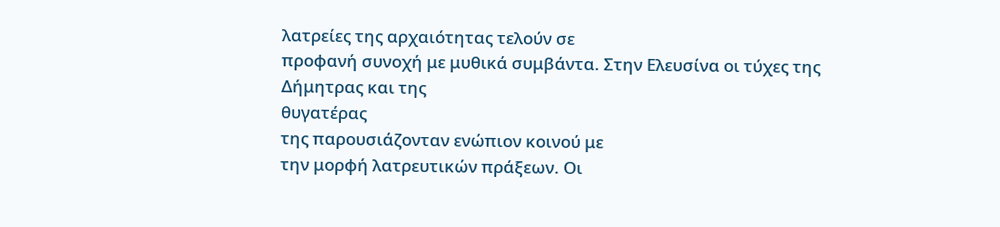λατρείες της αρχαιότητας τελούν σε
προφανή συνοχή με μυθικά συμβάντα. Στην Ελευσίνα οι τύχες της
Δήμητρας και της
θυγατέρας
της παρουσιάζονταν ενώπιον κοινού με
την μορφή λατρευτικών πράξεων. Οι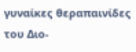γυναίκες θεραπαινίδες του Διο-